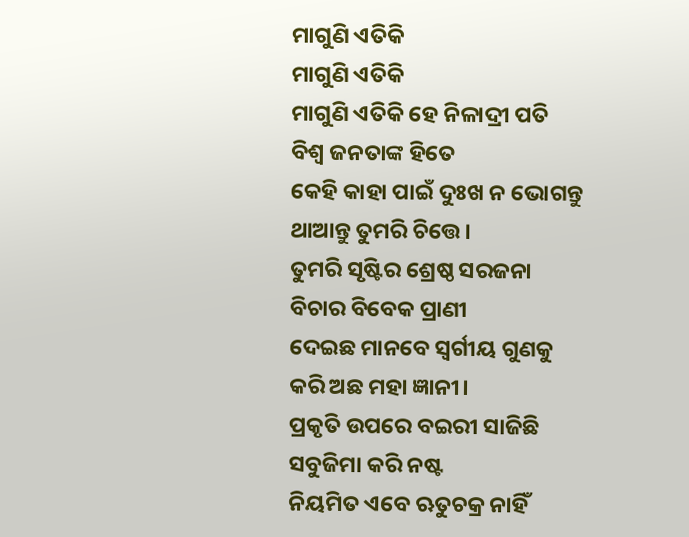ମାଗୁଣି ଏତିକି
ମାଗୁଣି ଏତିକି
ମାଗୁଣି ଏତିକି ହେ ନିଳାଦ୍ରୀ ପତି
ବିଶ୍ଵ ଜନତାଙ୍କ ହିତେ
କେହି କାହା ପାଇଁ ଦୁଃଖ ନ ଭୋଗନ୍ତୁ
ଥାଆନ୍ତୁ ତୁମରି ଚିତ୍ତେ।
ତୁମରି ସୃଷ୍ଟିର ଶ୍ରେଷ୍ଠ ସରଜନା
ବିଚାର ବିବେକ ପ୍ରାଣୀ
ଦେଇଛ ମାନବେ ସ୍ୱର୍ଗୀୟ ଗୁଣକୁ
କରି ଅଛ ମହା ଜ୍ଞାନୀ।
ପ୍ରକୃତି ଉପରେ ବଇରୀ ସାଜିଛି
ସବୁଜିମା କରି ନଷ୍ଟ
ନିୟମିତ ଏବେ ଋତୁଚକ୍ର ନାହିଁ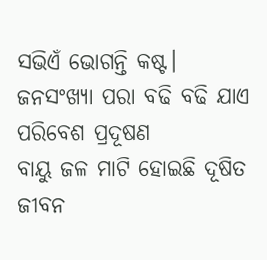ସଭିଏଁ ଭୋଗନ୍ତି କଷ୍ଟ।
ଜନସଂଖ୍ୟା ପରା ବଢି ବଢି ଯାଏ
ପରିବେଶ ପ୍ରଦୂଷଣ
ବାୟୁ ଜଳ ମାଟି ହୋଇଛି ଦୂଷିତ
ଜୀବନ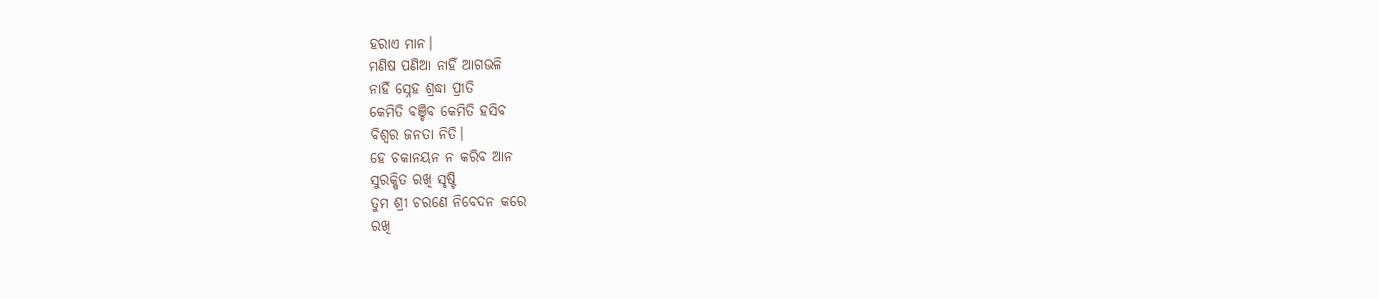ହରାଏ ମାନ।
ମଣିଷ ପଣିଆ ନାହିଁ ଆଗଭଳି
ନାହିଁ ସ୍ନେହ ଶ୍ରଦ୍ଧା ପ୍ରୀତି
କେମିତି ବଞ୍ଚିବ କେମିତି ହସିବ
ବିଶ୍ବର ଜନତା ନିତି।
ହେ ଚକାନୟନ ନ କରିବ ଆନ
ସୁରକ୍ଷିତ ରଖି ସୃଷ୍ଟି
ତୁମ ଶ୍ରୀ ଚରଣେ ନିବେଦନ କରେ
ରଖି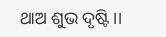ଥାଅ ଶୁଭ ଦୃଷ୍ଟି।।